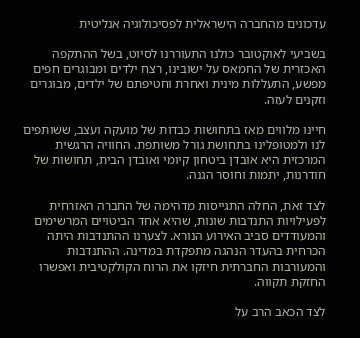עדכונים מהחברה הישראלית לפסיכולוגיה אנליטית

בשביעי לאוקטובר כולנו התעוררנו לסיוט, בשל ההתקפה האכזרית של החמאס על ישובינו, רצח ילדים ומבוגרים חפים מפשע, התעללות מינית ואחרת וחטיפתם של ילדים, מבוגרים וזקנים לעזה.

חיינו מלווים מאז בתחושות כבדות של מועקה ועצב, ששותפים לנו ולמטופלינו בתחושת גורל משותפת. החוויה הרגשית המרכזית היא אובדן ביטחון קיומי ואובדן הבית, תחושות של חודרנות, יתמות וחוסר הגנה.

לצד זאת, החלה התגייסות מדהימה של החברה האזרחית לפעילויות התנדבות שונות, שהיא אחד הביטויים המרשימים והמעודדים סביב האירוע הנורא. לצערנו ההתנדבות היתה הכרחית בהעדר הנהגה מתפקדת במדינה. ההתנדבות והמעורבות החברתית חיזקו את הרוח הקולקטיבית ואפשרו החזקת תקווה.

לצד הכאב הרב על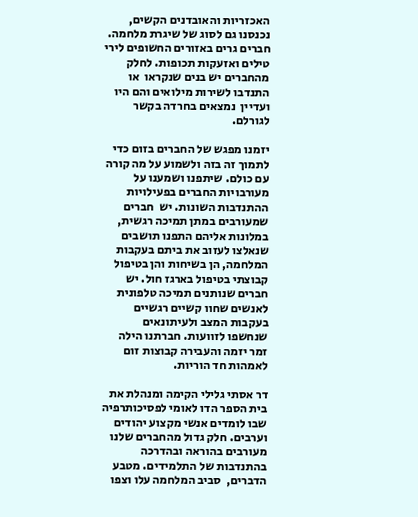האכזריות והאובדנים הקשים, נכנסנו גם לסוג של שיגרת מלחמה. חברים גרים באזורים החשופים לירי טילים ואזעקות תכופות. לחלק מהחברים יש בנים שנקראו  או התנדבו לשירות מילואים והם היו ועדיין  נמצאים בחרדה בקשר לגורלם.

יזמנו מפגש של החברים בזום כדי לתמוך זה בזה ולשמוע על מה קורה עם כולם. שיתפנו ושמענו על מעורבויות החברים בפעילויות ההתנדבות השונות. יש  חברים שמעורבים במתן תמיכה רגשית, במלונות אליהם התפנו תושבים שנאלצו לעזוב את ביתם בעקבות המלחמה, הן בשיחות והן בטיפול קבוצתי בטיפול בארגז חול. יש חברים שנותנים תמיכה טלפונית לאנשים שחוו קשיים רגשיים בעקבות המצב ולעיתונאים שנחשפו לזוועות. חברתנו הילה זמר יזמה והעבירה קבוצות זום לאמהות חד הוריות.

דר אסתי גלילי הקימה ומנהלת את בית הספר הדו לאומי לפסיכותרפיה שבו לומדים אנשי מקצוע יהודים וערבים. חלק גדול מהחברים שלנו מעורבים בהוראה ובהדרכה בהתנדבות של התלמידים. מטבע הדברים,  סביב המלחמה עלו וצפו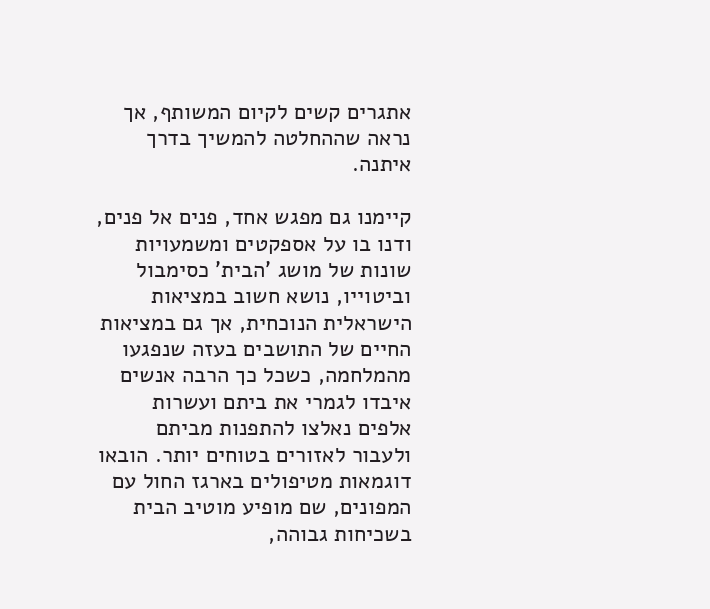אתגרים קשים לקיום המשותף, אך נראה שההחלטה להמשיך בדרך איתנה.

קיימנו גם מפגש אחד, פנים אל פנים,  ודנו בו על אספקטים ומשמעויות שונות של מושג 'הבית' כסימבול וביטוייו, נושא חשוב במציאות הישראלית הנוכחית, אך גם במציאות החיים של התושבים בעזה שנפגעו מהמלחמה, כשכל כך הרבה אנשים איבדו לגמרי את ביתם ועשרות אלפים נאלצו להתפנות מביתם ולעבור לאזורים בטוחים יותר. הובאו דוגמאות מטיפולים בארגז החול עם המפונים, שם מופיע מוטיב הבית בשכיחות גבוהה,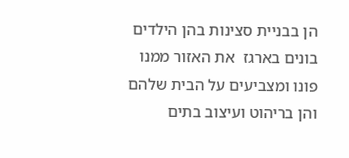הן בבניית סצינות בהן הילדים בונים בארגז  את האזור ממנו פונו ומצביעים על הבית שלהם והן בריהוט ועיצוב בתים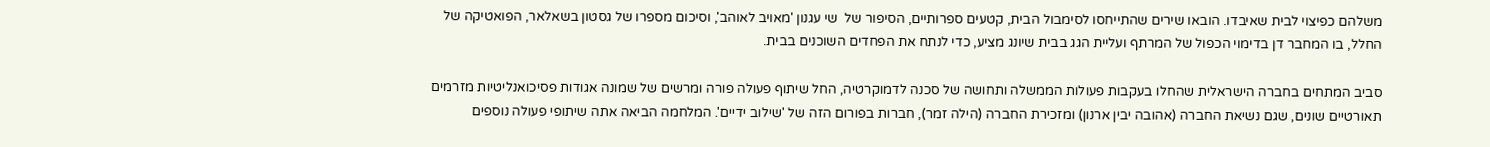משלהם כפיצוי לבית שאיבדו. הובאו שירים שהתייחסו לסימבול הבית, קטעים ספרותיים, הסיפור של  שי עגנון 'מאויב לאוהב', וסיכום מספרו של גסטון בשאלאר, הפואטיקה של החלל, בו המחבר דן בדימוי הכפול של המרתף ועליית הגג בבית שיונג מציע, כדי לנתח את הפחדים השוכנים בבית.

סביב המתחים בחברה הישראלית שהחלו בעקבות פעולות הממשלה ותחושה של סכנה לדמוקרטיה, החל שיתוף פעולה פורה ומרשים של שמונה אגודות פסיכואנליטיות מזרמים תאורטיים שונים, שגם נשיאת החברה (אהובה יבין ארנון) ומזכירת החברה (הילה זמר), חברות בפורום הזה של 'שילוב ידיים'. המלחמה הביאה אתה שיתופי פעולה נוספים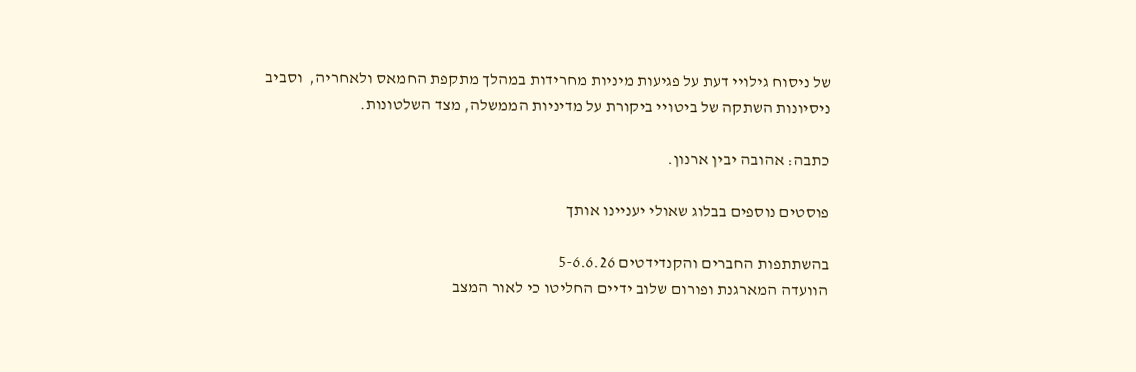של ניסוח גילויי דעת על פגיעות מיניות מחרידות במהלך מתקפת החמאס ולאחריה,  וסביב ניסיונות השתקה של ביטויי ביקורת על מדיניות הממשלה, מצד השלטונות.

כתבה: אהובה יבין ארנון.

פוסטים נוספים בבלוג שאולי יעניינו אותך

בהשתתפות החברים והקנדידטים 5-6.6.26
הוועדה המארגנת ופורום שלוב ידיים החליטו כי לאור המצב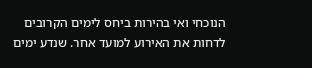הנוכחי ואי בהירות ביחס לימים הקרובים לדחות את האירוע למועד אחר. שנדע ימים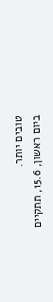טובים יותר.
ביום ראשון, 15.6, תתקיים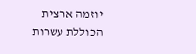יוזמה ארצית הכוללת עשרות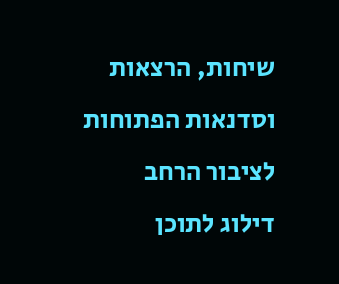שיחות, הרצאות וסדנאות הפתוחות לציבור הרחב
דילוג לתוכן